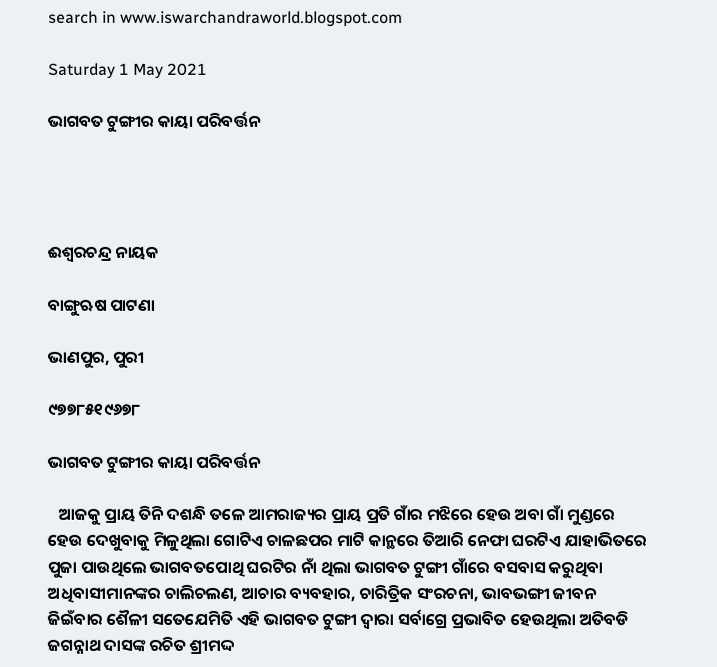search in www.iswarchandraworld.blogspot.com

Saturday 1 May 2021

ଭାଗବତ ଟୁଙ୍ଗୀର କାୟା ପରିବର୍ତ୍ତନ




ଈଶ୍ୱରଚନ୍ଦ୍ର ନାୟକ

ବାଙ୍ଗୁଋଷ ପାଟଣା

ଭାଣପୁର, ପୁରୀ

୯୭୭୮୫୧୯୬୭୮

ଭାଗବତ ଟୁଙ୍ଗୀର କାୟା ପରିବର୍ତ୍ତନ

   ଆଜକୁ ପ୍ରାୟ ତିନି ଦଶନ୍ଧି ତଳେ ଆମରାଜ୍ୟର ପ୍ରାୟ ପ୍ରତି ଗାଁର ମଝିରେ ହେଉ ଅବା ଗାଁ ମୁଣ୍ଡରେ ହେଉ ଦେଖୁବାକୁ ମିଳୁଥିଲା ଗୋଟିଏ ଚାଳଛପର ମାଟି କାନ୍ଥରେ ତିଆରି ନେଫା ଘରଟିଏ ଯାହାଭିତରେ ପୁଜା ପାଉଥିଲେ ଭାଗବତପୋଥି ଘରଟିର ନାଁ ଥିଲା ଭାଗବତ ଟୁଙ୍ଗୀ ଗାଁରେ ବସବାସ କରୁଥିବା ଅଧିବାସୀମାନଙ୍କର ଚାଲିଚଲଣ, ଆଚାର ବ୍ୟବହାର, ଚାରିତ୍ରିକ ସଂରଚନା, ଭାବଭଙ୍ଗୀ ଜୀବନ ଜିଇଁବାର ଶୈଳୀ ସତେଯେମିତି ଏହି ଭାଗବତ ଟୁଙ୍ଗୀ ଦ୍ୱାରା ସର୍ବାଗ୍ରେ ପ୍ରଭାବିତ ହେଉଥିଲା ଅତିବଡି ଜଗନ୍ନାଥ ଦାସଙ୍କ ରଚିତ ଶ୍ରୀମଦ୍ଦ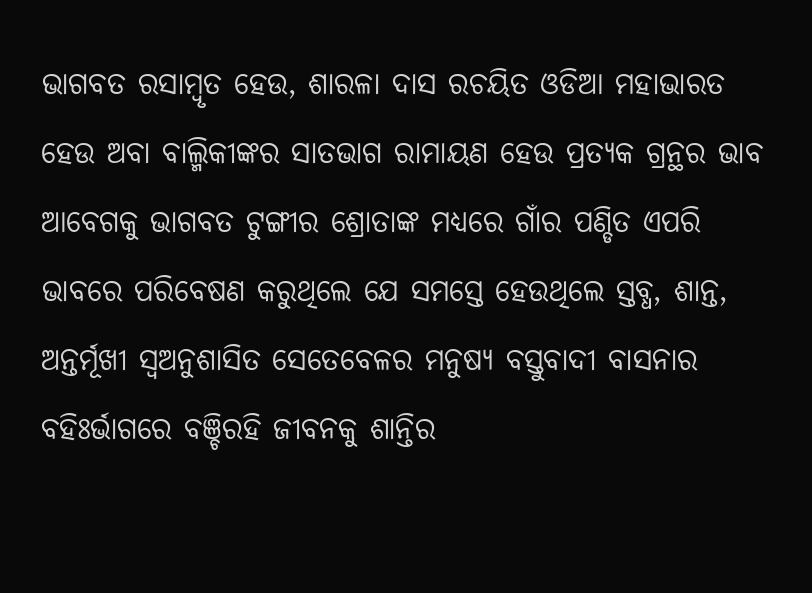ଭାଗବତ ରସାମ୍ବୃତ ହେଉ, ଶାରଳା ଦାସ ରଚୟିତ ଓଡିଆ ମହାଭାରତ ହେଉ ଅବା ବାଲ୍ମିକୀଙ୍କର ସାତଭାଗ ରାମାୟଣ ହେଉ ପ୍ରତ୍ୟକ ଗ୍ରନ୍ଥର ଭାବ ଆବେଗକୁ ଭାଗବତ ଟୁଙ୍ଗୀର ଶ୍ରୋତାଙ୍କ ମଧ୍ୟରେ ଗାଁର ପଣ୍ଡିତ ଏପରି ଭାବରେ ପରିବେଷଣ କରୁଥିଲେ ଯେ ସମସ୍ତେ ହେଉଥିଲେ ସ୍ତବ୍ଧ, ଶାନ୍ତ, ଅନ୍ତର୍ମୂଖୀ ସ୍ୱଅନୁଶାସିତ ସେତେବେଳର ମନୁଷ୍ୟ ବସ୍ତୁବାଦୀ ବାସନାର ବହିଃର୍ଭାଗରେ ବଞ୍ଚିରହି ଜୀବନକୁ ଶାନ୍ତିର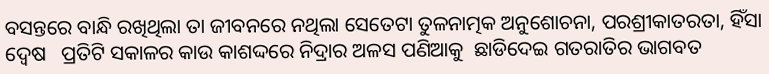ବସନ୍ତରେ ବାନ୍ଧି ରଖିଥିଲା ତା ଜୀବନରେ ନଥିଲା ସେତେଟା ତୁଳନାତ୍ମକ ଅନୁଶୋଚନା, ପରଶ୍ରୀକାତରତା, ହିଁସା ଦ୍ୱେଷ   ପ୍ରତିଟି ସକାଳର କାଉ କାଶଦ୍ଦରେ ନିଦ୍ରାର ଅଳସ ପଣିଆକୁ  ଛାଡିଦେଇ ଗତରାତିର ଭାଗବତ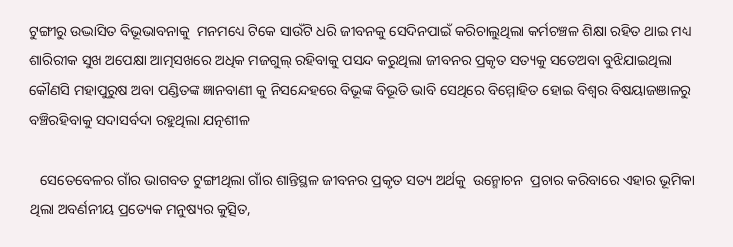ଟୁଙ୍ଗୀରୁ ଉଦ୍ଭାସିତ ବିଭୂଭାବନାକୁ  ମନମଧ୍ୟେ ଟିକେ ସାଉଁଟି ଧରି ଜୀବନକୁ ସେଦିନପାଇଁ କରିଚାଲୁଥିଲା କର୍ମଚଞ୍ଚଳ ଶିକ୍ଷା ରହିତ ଥାଇ ମଧ୍ୟ ଶାରିରୀକ ସୁଖ ଅପେକ୍ଷା ଆତ୍ମସଖରେ ଅଧିକ ମଜଗୁଲ୍ ରହିବାକୁ ପସନ୍ଦ କରୁଥିଲା ଜୀବନର ପ୍ରକୃତ ସତ୍ୟକୁ ସତେଅବା ବୁଝିଯାଇଥିଲା କୌଣସି ମହାପୁରୁଷ ଅବା ପଣ୍ଡିତଙ୍କ ଜ୍ଞାନବାଣୀ କୁ ନିସନ୍ଦେହରେ ବିଭୂଙ୍କ ବିଭୂତି ଭାବି ସେଥିରେ ବିମ୍ମୋହିତ ହୋଇ ବିଶ୍ୱର ବିଷୟାଜଞାଳରୁ ବଞ୍ଚିରହିବାକୁ ସଦାସର୍ବଦା ରହୁଥିଲା ଯତ୍ନଶୀଳ

   ସେତେବେଳର ଗାଁର ଭାଗବତ ଟୁଙ୍ଗୀଥିଲା ଗାଁର ଶାନ୍ତିସ୍ଥଳ ଜୀବନର ପ୍ରକୃତ ସତ୍ୟ ଅର୍ଥକୁ  ଉନ୍ମୋଚନ  ପ୍ରଚାର କରିବାରେ ଏହାର ଭୂମିକା ଥିଲା ଅବର୍ଣନୀୟ ପ୍ରତ୍ୟେକ ମନୁଷ୍ୟର କୁତ୍ସିତ,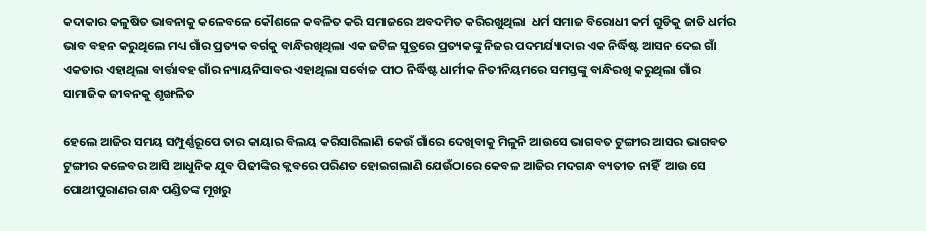କଦାକାର କଳୁଷିତ ଭାବନାକୁ କଳେବଳେ କୌଶଳେ କବଳିତ କରି ସମାଜରେ ଅବଦମିତ କରିରଖୁଥିଲା  ଧର୍ମ ସମାଜ ବିରୋଧୀ କର୍ମ ଗୁଡିକୁ ଜାତି ଧର୍ମର ଭାବ ବହନ କରୁଥିଲେ ମଧ୍ୟ ଗାଁର ପ୍ରତ୍ୟକ ବର୍ଗକୁ ବାନ୍ଧିରଖିଥିଲା ଏକ ଜଟିଳ ସୁତ୍ରରେ ପ୍ରତ୍ୟକଙ୍କୁ ନିଜର ପଦମର୍ଯ୍ୟାଦାର ଏକ ନିର୍ଦ୍ଧିଷ୍ଟ ଆସନ ଦେଇ ଗାଁ ଏକତାର ଏହାଥିଲା ବାର୍ତ୍ତାବହ ଗାଁର ନ୍ୟାୟନିସାବର ଏହାଥିଲା ସର୍ବୋଚ୍ଚ ପୀଠ ନିର୍ଦ୍ଧିଷ୍ଟ ଧାର୍ମୀକ ନିତୀନିୟମରେ ସମସ୍ତଙ୍କୁ ବାନ୍ଧିରଖି କରୁଥିଲା ଗାଁର ସାମାଜିକ ଜୀବନକୁ ଶୃଙ୍ଖଳିତ

ହେଲେ ଆଜିର ସମୟ ସମ୍ପୁର୍ଣ୍ଣରୂପେ ତାର କାୟାର ବିଲୟ କରିସାରିଲାଣି କେଉଁ ଗାଁରେ ଦେଖିବାକୁ ମିଳୁନି ଆଉସେ ଭାଗବତ ଟୁଙ୍ଗୀର ଆସର ଭାଗବତ ଟୁଙ୍ଗୀର କଳେବର ଆସି ଆଧୁନିକ ଯୁବ ପିଢୀଙ୍କିର କ୍ଲବରେ ପରିଣତ ହୋଇଗଲାଣି ଯେଉଁଠାରେ କେବଳ ଆଜିର ମଦଗନ୍ଧ ବ୍ୟତୀତ ନାହିଁ  ଆଉ ସେ ପୋଥୀପୁରାଣର ଗନ୍ଧ ପଣ୍ଡିତଙ୍କ ମୂଖରୁ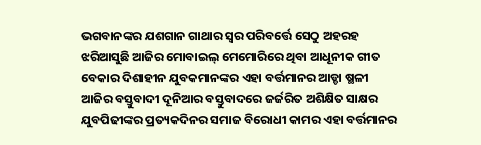ଭଗବାନଙ୍କର ଯଶଗାନ ଗାଥାର ସ୍ୱର ପରିବର୍ତ୍ତେ ସେଠୁ ଅହରହ ଝରିଆସୁଛି ଆଜିର ମୋବାଇଲ୍ ମେମୋରିରେ ଥିବା ଆଧୂନୀକ ଗୀତ ବେକାର ଦିଶାହୀନ ଯୁବକମାନଙ୍କର ଏହା ବର୍ତ୍ତମାନର ଆଡ୍ଡା ଷ୍ଥଳୀ ଆଜିର ବସ୍ତୁବାଦୀ ଦୂନିଆର ବସ୍ତୁବାଦରେ ଜର୍ଜରିତ ଅଶିକ୍ଷିତ ସାକ୍ଷର ଯୁବପିଢୀଙ୍କର ପ୍ରତ୍ୟକଦିନର ସମାଜ ବିରୋଧୀ କାମର ଏହା ବର୍ତ୍ତମାନର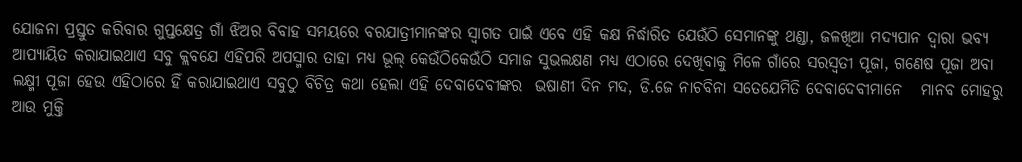ଯୋଜନା ପ୍ରସ୍ତୁତ କରିବାର ଗୁପ୍ତକ୍ଷେତ୍ର ଗାଁ ଝିଅର ବିବାହ ସମୟରେ ବରଯାତ୍ରୀମାନଙ୍କର ସ୍ୱାଗତ ପାଇଁ ଏବେ ଏହି କକ୍ଷ ନିର୍ଦ୍ଧାରିତ ଯେଉଁଠି ସେମାନଙ୍କୁ ଥଣ୍ଡା, ଜଳଖିଆ ମଦ୍ୟପାନ ଦ୍ୱାରା ଭବ୍ୟ ଆପ୍ୟାୟିତ କରାଯାଇଥାଏ ସବୁ କ୍ଲବଯେ ଏହିପରି ଅପସ୍ମାର ତାହା ମଧ୍ୟ ଭୂଲ୍ କେଉଁଠିକେଉଁଠି ସମାଜ ସୁଭଲକ୍ଷଣ ମଧ୍ୟ ଏଠାରେ ଦେଖିବାକୁ ମିଳେ ଗାଁରେ ସରସ୍ୱତୀ ପୂଜା, ଗଣେଷ ପୂଜା ଅବା ଲକ୍ଷ୍ମୀ ପୂଜା ହେଉ ଏହିଠାରେ ହିଁ କରାଯାଇଥାଏ ସବୁଠୁ ବିଚିତ୍ର କଥା ହେଲା ଏହି ଦେବାଦେବୀଙ୍କର  ଭଷାଣୀ ଦିନ ମଦ, ଡି.ଜେ ନାଚବିନା ସତେଯେମିତି ଦେବାଦେବୀମାନେ   ମାନବ ମୋହରୁ ଆଉ ମୁକ୍ତି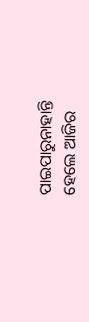ପାଇପାରୁନାହାନ୍ତି ହେଲେ ଆଜିର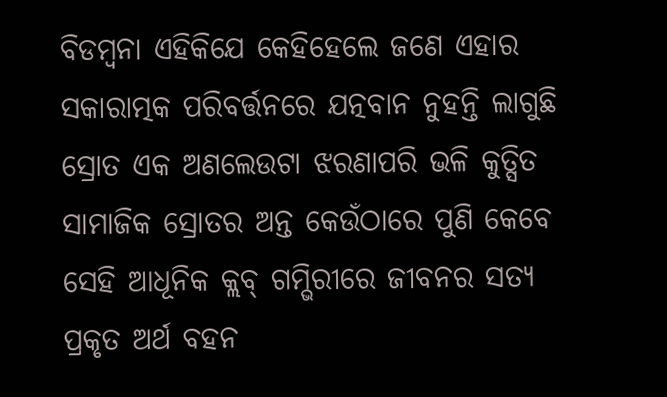ବିଡମ୍ବନା ଏହିକିଯେ କେହିହେଲେ ଜଣେ ଏହାର ସକାରାତ୍ମକ ପରିବର୍ତ୍ତନରେ ଯତ୍ନବାନ ନୁହନ୍ତି ଲାଗୁଛି ସ୍ରୋତ ଏକ ଅଣଲେଉଟା ଝରଣାପରି ଭଳି କୁତ୍ସିତ ସାମାଜିକ ସ୍ରୋତର ଅନ୍ତ କେଉଁଠାରେ ପୁଣି କେବେ ସେହି ଆଧୂନିକ କ୍ଲବ୍ ଗମ୍ଭିରୀରେ ଜୀବନର ସତ୍ୟ ପ୍ରକୃତ ଅର୍ଥ ବହନ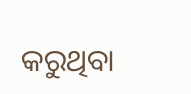କରୁଥିବା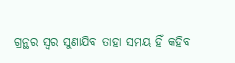ଗ୍ରନ୍ଥର ସ୍ୱର ସୁଣାଯିବ ତାହା ସମୟ ହିଁ କହିବ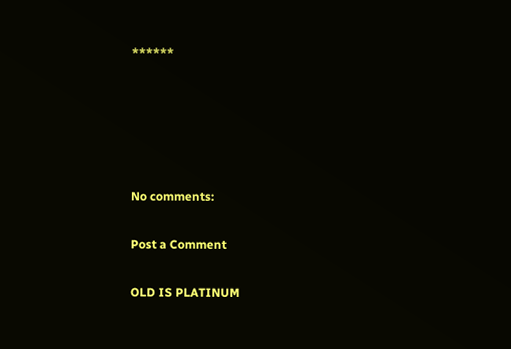******





No comments:

Post a Comment

OLD IS PLATINUM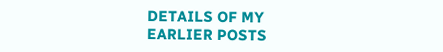DETAILS OF MY EARLIER POSTS